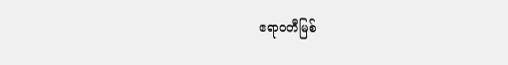ဧရာဝတီမြစ်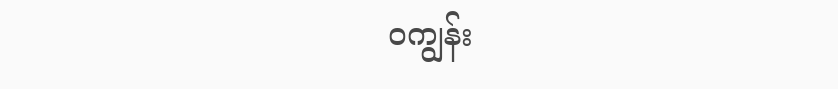ဝကျွန်း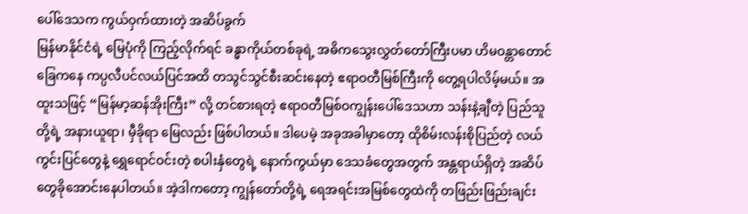ပေါ်ဒေသက ကွယ်ဝှက်ထားတဲ့ အဆိပ်ခွက်
မြန်မာနိုင်ငံရဲ့ မြေပုံကို ကြည့်လိုက်ရင် ခန္ဓာကိုယ်တစ်ခုရဲ့ အဓိကသွေးလွှတ်တော်ကြီးပမာ ဟိမဝန္တာတောင်ခြေကနေ ကပ္ပလီပင်လယ်ပြင်အထိ တသွင်သွင်စီးဆင်းနေတဲ့ ဧရာဝတီမြစ်ကြီးကို တွေ့ရပါလိမ့်မယ်။ အထူးသဖြင့် “မြန်မာ့ဆန်အိုးကြီး” လို့ တင်စားရတဲ့ ဧရာဝတီမြစ်ဝကျွန်းပေါ်ဒေသဟာ သန်းနဲ့ချီတဲ့ ပြည်သူတို့ရဲ့ အနားယူရာ၊ မှီခိုရာ မြေလည်း ဖြစ်ပါတယ်။ ဒါပေမဲ့ အခုအခါမှာတော့ ထိုစိမ်းလန်းစိုပြည်တဲ့ လယ်ကွင်းပြင်တွေနဲ့ ရွှေရောင်ဝင်းတဲ့ စပါးနှံတွေရဲ့ နောက်ကွယ်မှာ ဒေသခံတွေအတွက် အန္တရာယ်ရှိတဲ့ အဆိပ်တွေခိုအောင်းနေပါတယ်။ အဲ့ဒါကတော့ ကျွန်တော်တို့ရဲ့ ရေအရင်းအမြစ်တွေထဲကို တဖြည်းဖြည်းချင်း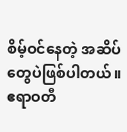စိမ့်ဝင်နေတဲ့ အဆိပ်တွေပဲဖြစ်ပါတယ်။
ဧရာဝတီ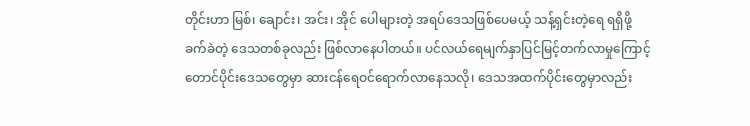တိုင်းဟာ မြစ်၊ ချောင်း၊ အင်း၊ အိုင် ပေါများတဲ့ အရပ်ဒေသဖြစ်ပေမယ့် သန့်ရှင်းတဲ့ရေ ရရှိဖို့ခက်ခဲတဲ့ ဒေသတစ်ခုလည်း ဖြစ်လာနေပါတယ်။ ပင်လယ်ရေမျက်နှာပြင်မြင့်တက်လာမှုကြောင့် တောင်ပိုင်းဒေသတွေမှာ ဆားငန်ရေဝင်ရောက်လာနေသလို၊ ဒေသအထက်ပိုင်းတွေမှာလည်း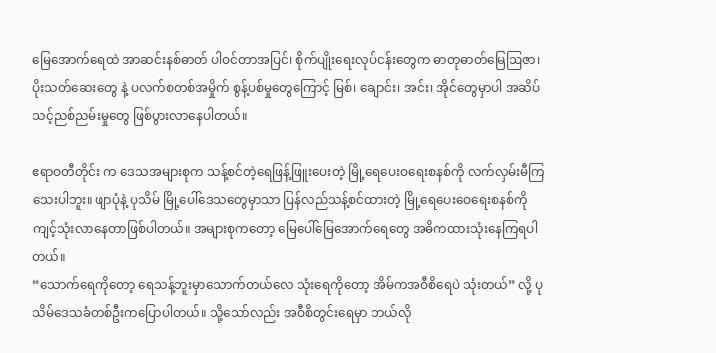မြေအောက်ရေထဲ အာဆင်းနစ်ဓာတ် ပါဝင်တာအပြင်၊ စိုက်ပျိုးရေးလုပ်ငန်းတွေက ဓာတုဓာတ်မြေဩဇာ၊ ပိုးသတ်ဆေးတွေ နဲ့ ပလက်စတစ်အမှိုက် စွန့်ပစ်မှုတွေကြောင့် မြစ်၊ ချောင်း၊ အင်း၊ အိုင်တွေမှာပါ အဆိပ်သင့်ညစ်ညမ်းမှုတွေ ဖြစ်ပွားလာနေပါတယ်။

ဧရာဝတီတိုင်း က ဒေသအများစုက သန့်စင်တဲ့ရေဖြန့်ဖြူးပေးတဲ့ မြို့ရေပေးဝရေးစနစ်ကို လက်လှမ်းမီကြသေးပါဘူး။ ဖျာပုံနဲ့ ပုသိမ် မြို့ပေါ်ဒေသတွေမှာသာ ပြန်လည်သန့်စင်ထားတဲ့ မြို့ရေပေးဝေရေးစနစ်ကို ကျင့်သုံးလာနေတာဖြစ်ပါတယ်။ အများစုကတော့ မြေပေါ်မြေအောက်ရေတွေ အဓိကထားသုံးနေကြရပါတယ်။
“သောက်ရေကိုတော့ ရေသန့်ဘူးမှာသောက်တယ်လေ သုံးရေကိုတော့ အိမ်ကအဝီစိရေပဲ သုံးတယ်” လို့ ပုသိမ်ဒေသခံတစ်ဦးကပြောပါတယ်။ သို့သော်လည်း အဝီစိတွင်းရေမှာ ဘယ်လို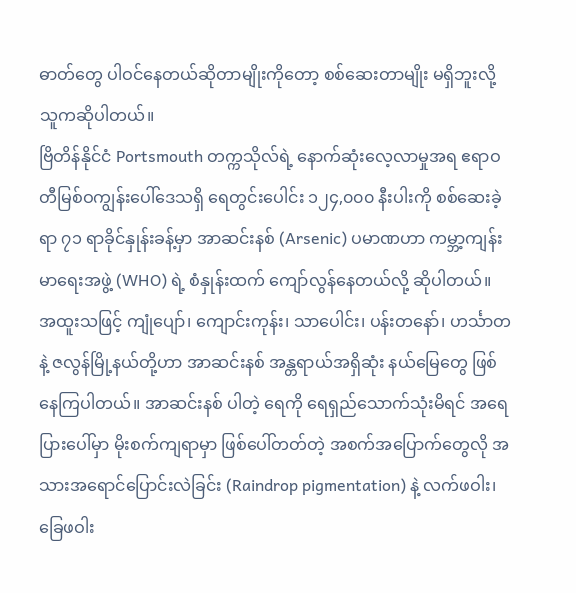ဓာတ်တွေ ပါဝင်နေတယ်ဆိုတာမျိုးကိုတော့ စစ်ဆေးတာမျိုး မရှိဘူးလို့ သူကဆိုပါတယ်။
ဗြိတိန်နိုင်ငံ Portsmouth တက္ကသိုလ်ရဲ့ နောက်ဆုံးလေ့လာမှုအရ ဧရာဝတီမြစ်ဝကျွန်းပေါ်ဒေသရှိ ရေတွင်းပေါင်း ၁၂၄,၀၀၀ နီးပါးကို စစ်ဆေးခဲ့ရာ ၇၁ ရာခိုင်နှုန်းခန့်မှာ အာဆင်းနစ် (Arsenic) ပမာဏဟာ ကမ္ဘာ့ကျန်းမာရေးအဖွဲ့ (WHO) ရဲ့ စံနှုန်းထက် ကျော်လွန်နေတယ်လို့ ဆိုပါတယ်။
အထူးသဖြင့် ကျုံပျော်၊ ကျောင်းကုန်း၊ သာပေါင်း၊ ပန်းတနော်၊ ဟင်္သာတနဲ့ ဇလွန်မြို့နယ်တို့ဟာ အာဆင်းနစ် အန္တရာယ်အရှိဆုံး နယ်မြေတွေ ဖြစ်နေကြပါတယ်။ အာဆင်းနစ် ပါတဲ့ ရေကို ရေရှည်သောက်သုံးမိရင် အရေပြားပေါ်မှာ မိုးစက်ကျရာမှာ ဖြစ်ပေါ်တတ်တဲ့ အစက်အပြောက်တွေလို အသားအရောင်ပြောင်းလဲခြင်း (Raindrop pigmentation) နဲ့ လက်ဖဝါး၊ ခြေဖဝါး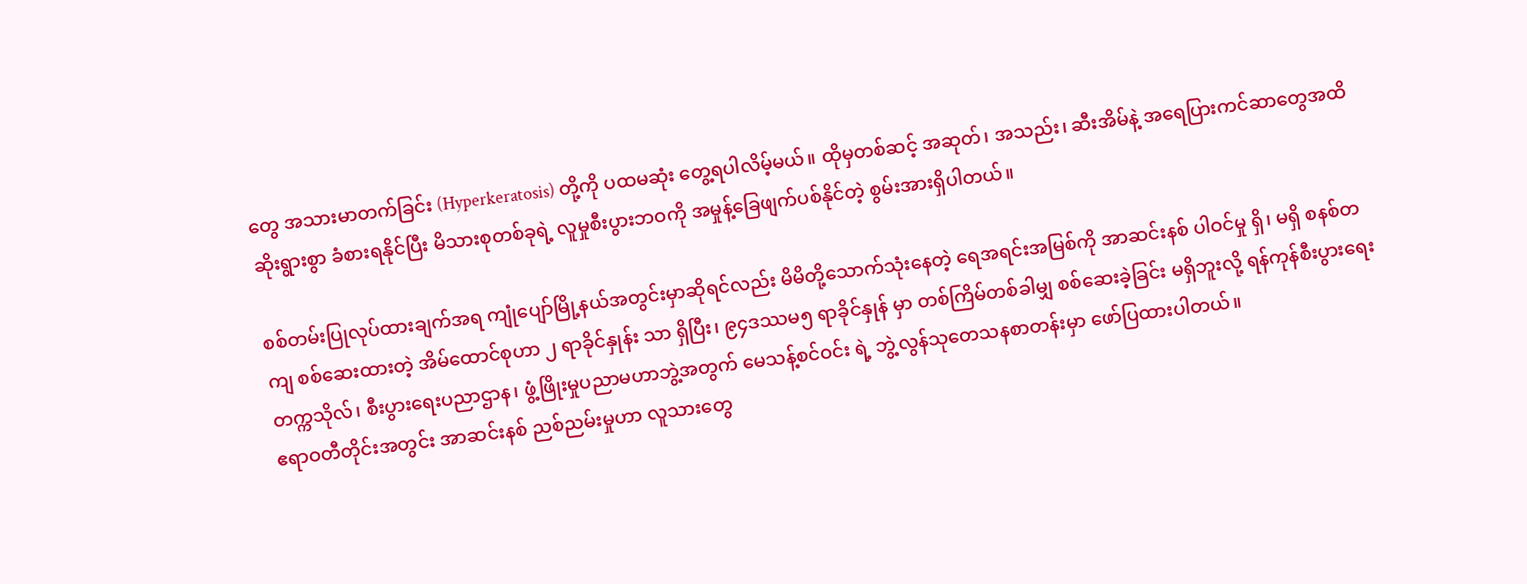တွေ အသားမာတက်ခြင်း (Hyperkeratosis) တို့ကို ပထမဆုံး တွေ့ရပါလိမ့်မယ်။ ထိုမှတစ်ဆင့် အဆုတ်၊ အသည်း၊ ဆီးအိမ်နဲ့ အရေပြားကင်ဆာတွေအထိ ဆိုးရွားစွာ ခံစားရနိုင်ပြီး မိသားစုတစ်ခုရဲ့ လူမှုစီးပွားဘဝကို အမှုန့်ခြေဖျက်ပစ်နိုင်တဲ့ စွမ်းအားရှိပါတယ်။

စစ်တမ်းပြုလုပ်ထားချက်အရ ကျုံပျော်မြို့နယ်အတွင်းမှာဆိုရင်လည်း မိမိတို့သောက်သုံးနေတဲ့ ရေအရင်းအမြစ်ကို အာဆင်းနစ် ပါဝင်မှု ရှိ၊ မရှိ စနစ်တကျ စစ်ဆေးထားတဲ့ အိမ်ထောင်စုဟာ ၂ ရာခိုင်နှုန်း သာ ရှိပြီး၊ ၉၄ဒဿမ၅ ရာခိုင်နှုန် မှာ တစ်ကြိမ်တစ်ခါမျှ စစ်ဆေးခဲ့ခြင်း မရှိဘူးလို့ ရန်ကုန်စီးပွားရေးတက္ကသိုလ်၊ စီးပွားရေးပညာဌာန၊ ဖွံ့ဖြိုးမှုပညာမဟာဘွဲ့အတွက် မေသန့်စင်ဝင်း ရဲ့ ဘွဲ့လွန်သုတေသနစာတန်းမှာ ဖော်ပြထားပါတယ်။
ဧရာဝတီတိုင်းအတွင်း အာဆင်းနစ် ညစ်ညမ်းမှုဟာ လူသားတွေ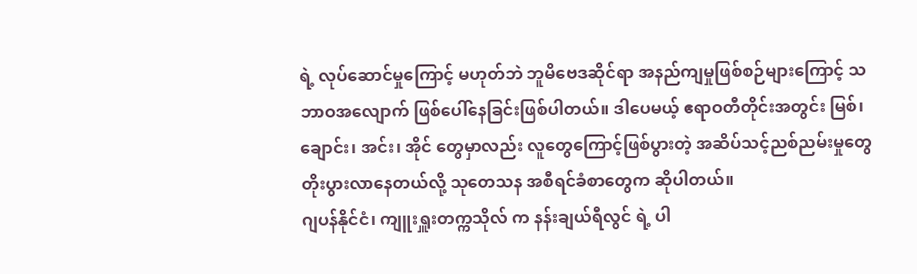ရဲ့ လုပ်ဆောင်မှုကြောင့် မဟုတ်ဘဲ ဘူမိဗေဒဆိုင်ရာ အနည်ကျမှုဖြစ်စဉ်များကြောင့် သဘာဝအလျောက် ဖြစ်ပေါ်နေခြင်းဖြစ်ပါတယ်။ ဒါပေမယ့် ဧရာဝတီတိုင်းအတွင်း မြစ်၊ ချောင်း၊ အင်း၊ အိုင် တွေမှာလည်း လူတွေကြောင့်ဖြစ်ပွားတဲ့ အဆိပ်သင့်ညစ်ညမ်းမှုတွေ တိုးပွားလာနေတယ်လို့ သုတေသန အစီရင်ခံစာတွေက ဆိုပါတယ်။
ဂျပန်နိုင်ငံ၊ ကျူးရှူးတက္ကသိုလ် က နန်းချယ်ရီလွင် ရဲ့ ပါ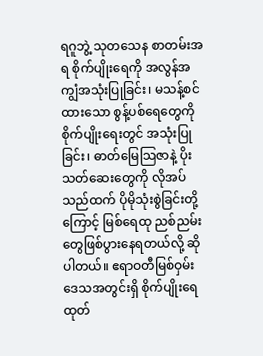ရဂူဘွဲ့ သုတသေန စာတမ်းအရ စိုက်ပျိုးရေကို အလွန်အကျွံအသုံးပြုခြင်း၊ မသန့်စင်ထားသော စွန့်ပစ်ရေတွေကို စိုက်ပျိုးရေးတွင် အသုံးပြုခြင်း၊ ဓာတ်မြေသြဇာနဲ့ ပိုးသတ်ဆေးတွေကို လိုအပ်သည်ထက် ပိုမိုသုံးစွဲခြင်းတို့ကြောင့် မြစ်ရေထု ညစ်ညမ်းတွေဖြစ်ပွားနေရတယ်လို့ ဆိုပါတယ်။ ဧရာဝတီမြစ်ဝှမ်းဒေသအတွင်းရှိ စိုက်ပျိုးရေထုတ်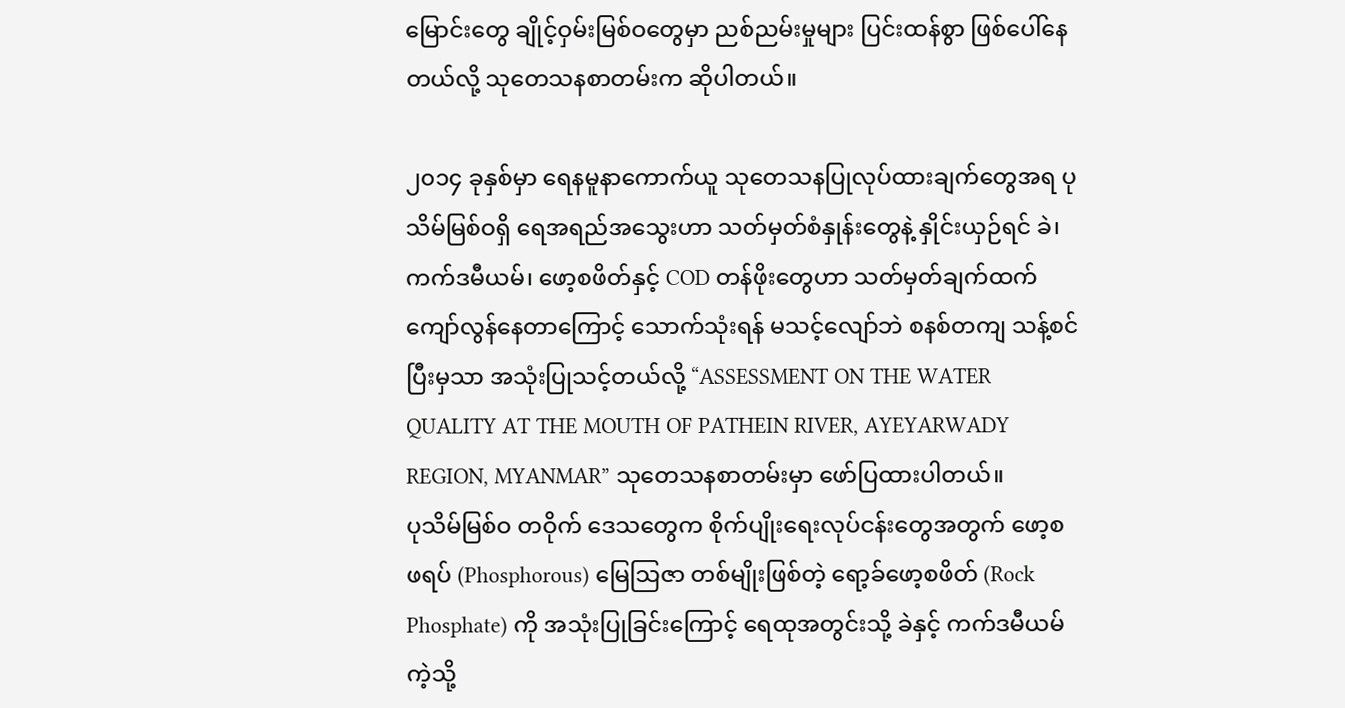မြောင်းတွေ ချိုင့်ဝှမ်းမြစ်ဝတွေမှာ ညစ်ညမ်းမှုများ ပြင်းထန်စွာ ဖြစ်ပေါ်နေတယ်လို့ သုတေသနစာတမ်းက ဆိုပါတယ်။

၂၀၁၄ ခုနှစ်မှာ ရေနမူနာကောက်ယူ သုတေသနပြုလုပ်ထားချက်တွေအရ ပုသိမ်မြစ်ဝရှိ ရေအရည်အသွေးဟာ သတ်မှတ်စံနှုန်းတွေနဲ့ နှိုင်းယှဉ်ရင် ခဲ၊ ကက်ဒမီယမ်၊ ဖော့စဖိတ်နှင့် COD တန်ဖိုးတွေဟာ သတ်မှတ်ချက်ထက် ကျော်လွန်နေတာကြောင့် သောက်သုံးရန် မသင့်လျော်ဘဲ စနစ်တကျ သန့်စင်ပြီးမှသာ အသုံးပြုသင့်တယ်လို့ “ASSESSMENT ON THE WATER QUALITY AT THE MOUTH OF PATHEIN RIVER, AYEYARWADY REGION, MYANMAR” သုတေသနစာတမ်းမှာ ဖော်ပြထားပါတယ်။
ပုသိမ်မြစ်ဝ တဝိုက် ဒေသတွေက စိုက်ပျိုးရေးလုပ်ငန်းတွေအတွက် ဖော့စဖရပ် (Phosphorous) မြေသြဇာ တစ်မျိုးဖြစ်တဲ့ ရော့ခ်ဖော့စဖိတ် (Rock Phosphate) ကို အသုံးပြုခြင်းကြောင့် ရေထုအတွင်းသို့ ခဲနှင့် ကက်ဒမီယမ်ကဲ့သို့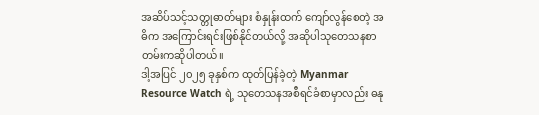အဆိပ်သင့်သတ္တုဓာတ်များ စံနှုန်းထက် ကျော်လွန်စေတဲ့ အဓိက အကြောင်းရင်းဖြစ်နိုင်တယ်လို့ အဆိုပါသုတေသနစာတမ်းကဆိုပါတယ်။
ဒါ့အပြင် ၂၀၂၅ ခုနှစ်က ထုတ်ပြန်ခဲ့တဲ့ Myanmar Resource Watch ရဲ့ သုတေသနအစီရင်ခံစာမှာလည်း ဓနု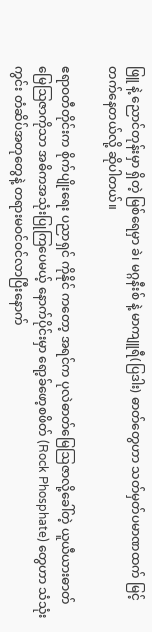ဖြူ နဲ့ ညောင်တုန်းမှာ ရှိတဲ့ မြစ်ရေမှာ ခဲ၊ မဂ္ဂနီးစ် နဲ့ မာကျူရီ(ပြဒါး) ဓာတ်တွေဟာ သတ်မှတ်ပမာဏထက် မြင့်တက်နေတယ်လို့ ဆိုပါတယ်။

ဧရာဝတီတိုင်းက စိုက်ပျိုးရေး ပညာရှင် ကိုနိုင် ကတော့ အရင်က ပုလဲဓာတ်မြေဩဇာလို့ခေါ်တဲ့ ယူယီယားဓာတ်မြေဩဇာကိုသာ အဓိကအသုံးပြုကြပေမယ့် နောက်ပိုင်းမှာ ရော့ခ်ဖော့စဖိတ် (Rock Phosphate) တွေဟာ သံသုံးကွင်း တံဆိပ်အတုတွေနဲ့ တရားမဝင်ဝင်လာပြီးနောက်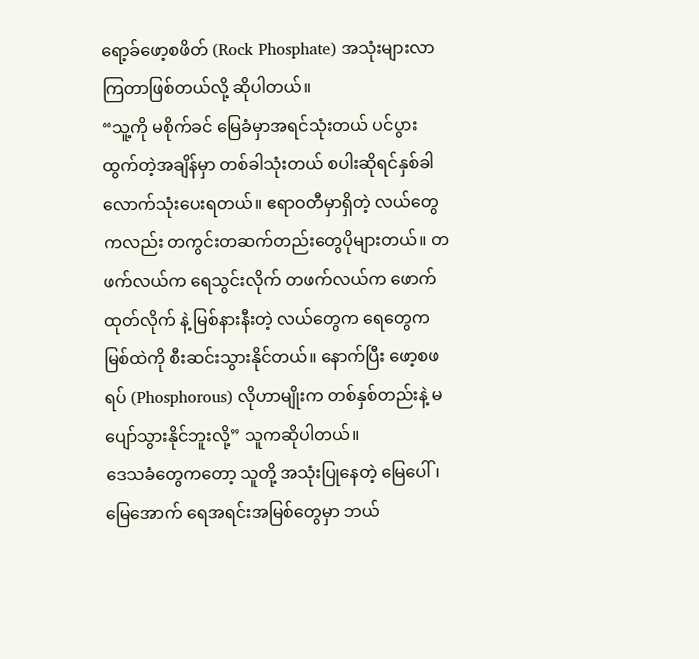ရော့ခ်ဖော့စဖိတ် (Rock Phosphate) အသုံးများလာကြတာဖြစ်တယ်လို့ ဆိုပါတယ်။
“သူ့ကို မစိုက်ခင် မြေခံမှာအရင်သုံးတယ် ပင်ပွားထွက်တဲ့အချိန်မှာ တစ်ခါသုံးတယ် စပါးဆိုရင်နှစ်ခါလောက်သုံးပေးရတယ်။ ဧရာဝတီမှာရှိတဲ့ လယ်တွေကလည်း တကွင်းတဆက်တည်းတွေပိုများတယ်။ တဖက်လယ်က ရေသွင်းလိုက် တဖက်လယ်က ဖောက်ထုတ်လိုက် နဲ့ မြစ်နားနီးတဲ့ လယ်တွေက ရေတွေက မြစ်ထဲကို စီးဆင်းသွားနိုင်တယ်။ နောက်ပြီး ဖော့စဖရပ် (Phosphorous) လိုဟာမျိုးက တစ်နှစ်တည်းနဲ့ မပျော်သွားနိုင်ဘူးလို့” သူကဆိုပါတယ်။
ဒေသခံတွေကတော့ သူတို့ အသုံးပြုနေတဲ့ မြေပေါ်၊ မြေအောက် ရေအရင်းအမြစ်တွေမှာ ဘယ်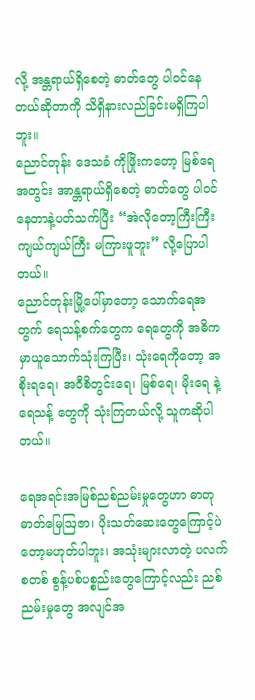လို့ အန္တရာယ်ရှိစေတဲ့ ဓာတ်တွေ ပါဝင်နေတယ်ဆိုတာကို သိရှိနားလည်ခြင်းမရှိကြပါဘူး။
ညောင်တုန်း ဒေသခံ ကိုဖြိုးကတော့ မြစ်ရေအတွင်း အာန္တရာယ်ရှိစေတဲ့ ဓာတ်တွေ ပါဝင်နေတာနဲ့ပတ်သက်ပြီး “အဲလိုတော့ကြီးကြီးကျယ်ကျယ်ကြီး မကြားဖူဘူး” လို့ပြောပါတယ်။
ညောင်တုန်းမြို့ပေါ်မှာတော့ သောက်ရေအတွက် ရေသန့်စက်တွေက ရေတွေကို အဓိက မှာယူသောက်သုံးကြပြီး၊ သုံးရေကိုတော့ အစိုးရရေ၊ အဝီစိတွင်းရေ၊ မြစ်ရေ၊ မိုးရေ နဲ့ ရေသန့် တွေကို သုံးကြတယ်လို့ သူကဆိုပါတယ်။

ရေအရင်းအမြစ်ညစ်ညမ်းမှုတွေဟာ ဓာတုဓာတ်မြေဩဇာ၊ ပိုးသတ်ဆေးတွေကြောင့်ပဲတော့မဟုတ်ပါဘူး၊ အသုံးများလာတဲ့ ပလက်စတစ် စွန့်ပစ်ပစ္စည်းတွေကြောင့်လည်း ညစ်ညမ်းမှုတွေ အလျင်အ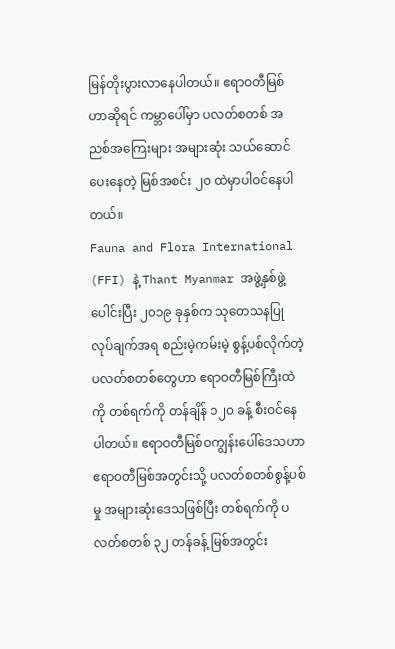မြန်တိုးပွားလာနေပါတယ်။ ဧရာဝတီမြစ်ဟာဆိုရင် ကမ္ဘာပေါ်မှာ ပလတ်စတစ် အညစ်အကြေးများ အများဆုံး သယ်ဆောင်ပေးနေတဲ့ မြစ်အစင်း ၂၀ ထဲမှာပါဝင်နေပါတယ်။
Fauna and Flora International (FFI) နဲ့ Thant Myanmar အဖွဲ့နှစ်ဖွဲ့ပေါင်းပြီး ၂၀၁၉ ခုနှစ်က သုတေသနပြုလုပ်ချက်အရ စည်းမဲ့ကမ်းမဲ့ စွန့်ပစ်လိုက်တဲ့ ပလတ်စတစ်တွေဟာ ဧရာဝတီမြစ်ကြီးထဲကို တစ်ရက်ကို တန်ချိန် ၁၂၀ ခန့် စီးဝင်နေပါတယ်။ ဧရာဝတီမြစ်ဝကျွန်းပေါ်ဒေသဟာ ဧရာဝတီမြစ်အတွင်းသို့ ပလတ်စတစ်စွန့်ပစ်မှု အများဆုံးဒေသဖြစ်ပြီး တစ်ရက်ကို ပလတ်စတစ် ၃၂ တန်ခန့် မြစ်အတွင်း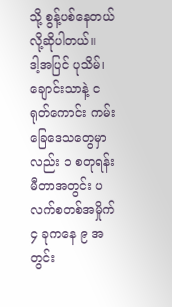သို့ စွန့်ပစ်နေတယ်လို့ဆိုပါတယ်။
ဒါ့အပြင် ပုသိမ်၊ ချောင်းသာနဲ့ ငရုတ်ကောင်း ကမ်းခြေဒေသတွေမှာလည်း ၁ စတုရန်းမီတာအတွင်း ပလက်စတစ်အမှိုက် ၄ ခုကနေ ၉ အတွင်း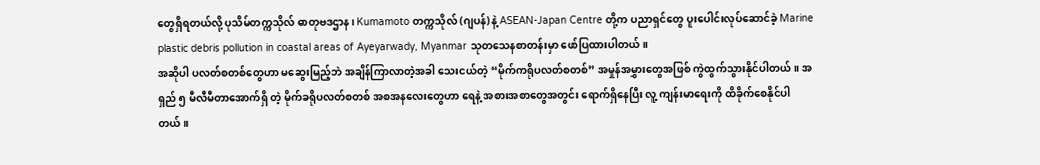တွေရှိရတယ်လို့ ပုသိမ်တက္ကသိုလ် ဓာတုဗဒဌာန၊ Kumamoto တက္ကသိုလ် (ဂျပန်) နဲ့ ASEAN-Japan Centre တို့က ပညာရှင်တွေ ပူးပေါင်းလုပ်ဆောင်ခဲ့ Marine plastic debris pollution in coastal areas of Ayeyarwady, Myanmar သုတသေနစာတန်းမှာ ဖော်ပြထားပါတယ်။
အဆိုပါ ပလတ်စတစ်တွေဟာ မဆွေးမြည့်ဘဲ အချိန်ကြာလာတဲ့အခါ သေးငယ်တဲ့ “မိုက်ကရိုပလတ်စတစ်” အမှုန်အမွှားတွေအဖြစ် ကွဲထွက်သွားနိုင်ပါတယ်။ အရှည် ၅ မီလီမီတာအောက်ရှိ တဲ့ မိုက်ခရိုပလတ်စတစ် အစအနလေးတွေဟာ ရေနဲ့ အစားအစာတွေအတွင်း ရောက်ရှိနေပြီး လူ့ ကျန်းမာရေးကို ထိခိုက်စေနိုင်ပါတယ်။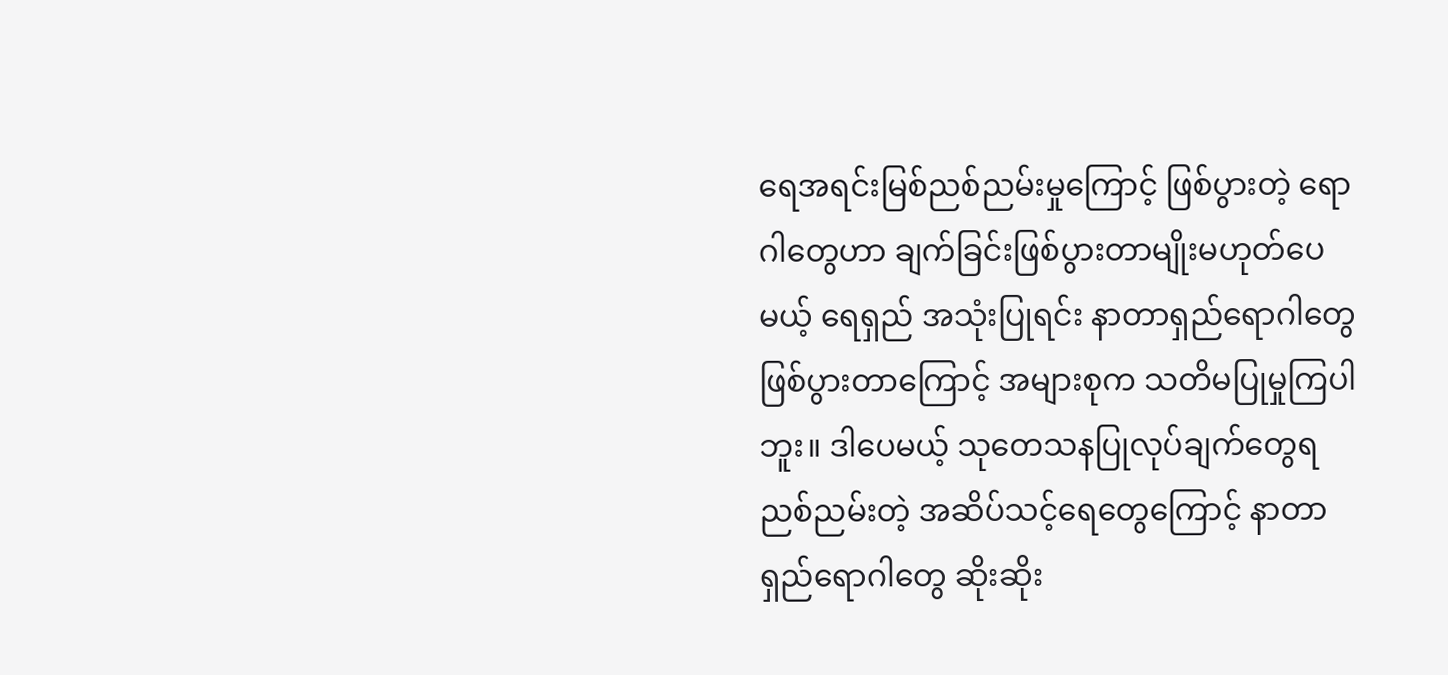ရေအရင်းမြစ်ညစ်ညမ်းမှုကြောင့် ဖြစ်ပွားတဲ့ ရောဂါတွေဟာ ချက်ခြင်းဖြစ်ပွားတာမျိုးမဟုတ်ပေမယ့် ရေရှည် အသုံးပြုရင်း နာတာရှည်ရောဂါတွေဖြစ်ပွားတာကြောင့် အများစုက သတိမပြုမှုကြပါဘူး။ ဒါပေမယ့် သုတေသနပြုလုပ်ချက်တွေရ ညစ်ညမ်းတဲ့ အဆိပ်သင့်ရေတွေကြောင့် နာတာရှည်ရောဂါတွေ ဆိုးဆိုး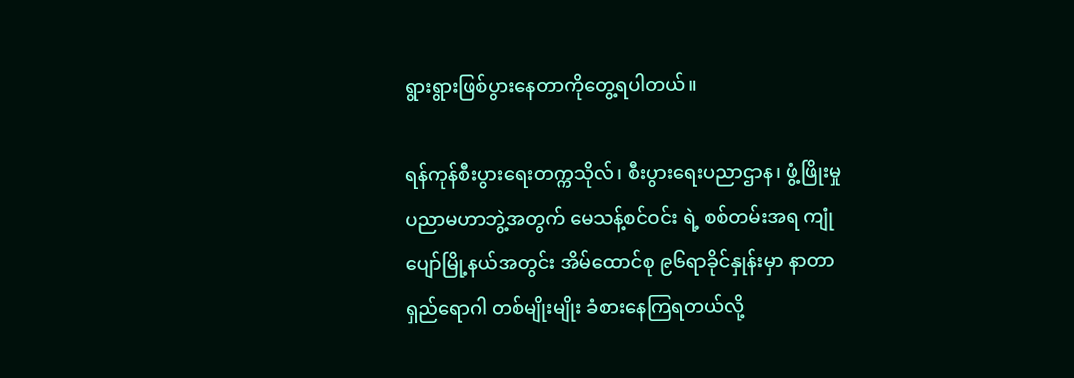ရွားရွားဖြစ်ပွားနေတာကိုတွေ့ရပါတယ်။

ရန်ကုန်စီးပွားရေးတက္ကသိုလ်၊ စီးပွားရေးပညာဌာန၊ ဖွံ့ဖြိုးမှုပညာမဟာဘွဲ့အတွက် မေသန့်စင်ဝင်း ရဲ့ စစ်တမ်းအရ ကျုံပျော်မြို့နယ်အတွင်း အိမ်ထောင်စု ၉၆ရာခိုင်နှုန်းမှာ နာတာရှည်ရောဂါ တစ်မျိုးမျိုး ခံစားနေကြရတယ်လို့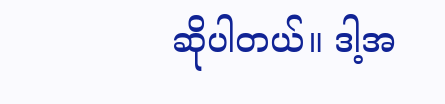ဆိုပါတယ်။ ဒါ့အ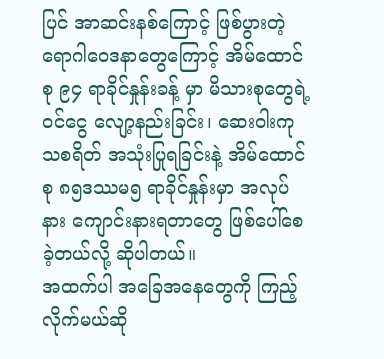ပြင် အာဆင်းနစ်ကြောင့် ဖြစ်ပွားတဲ့ ရောဂါဝေဒနာတွေကြောင့် အိမ်ထောင်စု ၉၄ ရာခိုင်နှုန်းခန့် မှာ မိသားစုတွေရဲ့ ဝင်ငွေ လျော့နည်းခြင်း၊ ဆေးဝါးကုသစရိတ် အသုံးပြုရခြင်းနဲ့ အိမ်ထောင်စု ၈၅ဒဿမ၅ ရာခိုင်နှုန်းမှာ အလုပ်နား ကျောင်းနားရတာတွေ ဖြစ်ပေါ်စေခဲ့တယ်လို့ ဆိုပါတယ်။
အထက်ပါ အခြေအနေတွေကို ကြည့်လိုက်မယ်ဆို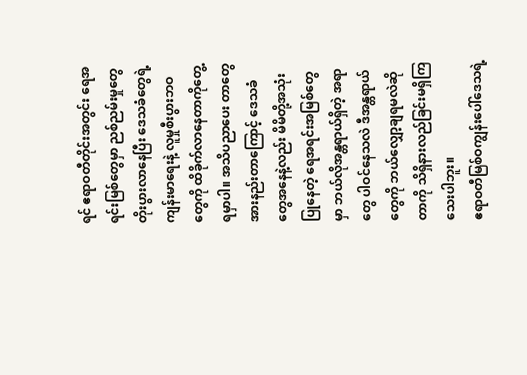ရင် ဧရာဝတီတိုင်းအတွင်း ရေအရင်းမြစ်တွေမှာ ညစ်ညမ်းမှုတွေ တိုးပွားလာနေပြီး ဒေသခံတွေရဲ့ ကျန်းမာရေးနဲ့ လူမှုစီးပွားဘဝတွေကို ထိခိုက်လာနေတာကိုတွေ့ရမှာပါ။ အသိပညာပေး တာတွေ အားနည်းတာကြောင့် ဒေသခံတွေအနေနဲ့လည်း မိမိတို့အသုံးပြုနေတဲ့ ရေအရင်းအမြစ်တွေမှာ ဘယ်လိုအန္တရာယ်ရှိတဲ့ အရာတွေ ပါဝင်နေသလဲ ဒီအန္တရာယ်တွေကို ဘယ်လျှော့ချရမလဲဆိုတာကို သိရှိနားလည်ခြင်းမရှိကြသေးပါဘူး။
ဧရာဝတီမြစ်ဝကျွန်းပေါ်ဒေသရဲ့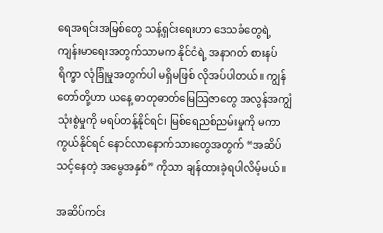ရေအရင်းအမြစ်တွေ သန့်ရှင်းရေးဟာ ဒေသခံတွေရဲ့ ကျန်းမာရေးအတွက်သာမက နိုင်ငံရဲ့ အနာဂတ် စားနပ်ရိက္ခာ လုံခြုံမှုအတွက်ပါ မရှိမဖြစ် လိုအပ်ပါတယ်။ ကျွန်တော်တို့ဟာ ယနေ့ ဓာတုဓာတ်မြေသြဇာတွေ အလွန်အကျွံသုံးစွဲမှုကို မရပ်တန့်နိုင်ရင်၊ မြစ်ရေညစ်ညမ်းမှုကို မကာကွယ်နိုင်ရင် နောင်လာနောက်သားတွေအတွက် “အဆိပ်သင့်နေတဲ့ အမွေအနှစ်” ကိုသာ ချန်ထားခဲ့ရပါလိမ့်မယ်။

အဆိပ်ကင်း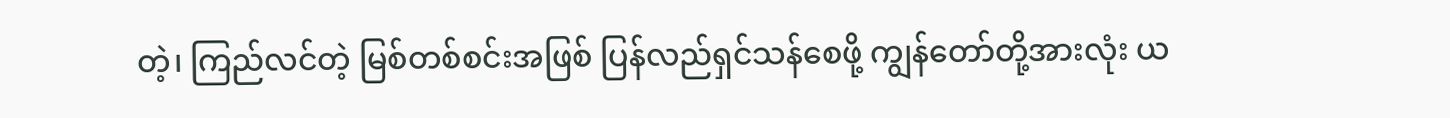တဲ့၊ ကြည်လင်တဲ့ မြစ်တစ်စင်းအဖြစ် ပြန်လည်ရှင်သန်စေဖို့ ကျွန်တော်တို့အားလုံး ယ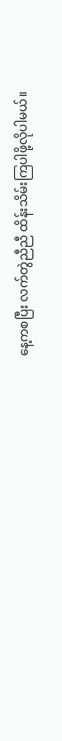နေ့ကစပြီး လက်တွဲညီညီ ထိန်းသိမ်းကြပါဖို့လိုပါမယ်။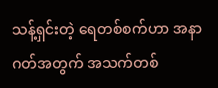သန့်ရှင်းတဲ့ ရေတစ်စက်ဟာ အနာဂတ်အတွက် အသက်တစ်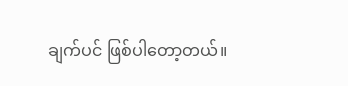ချက်ပင် ဖြစ်ပါတော့တယ်။